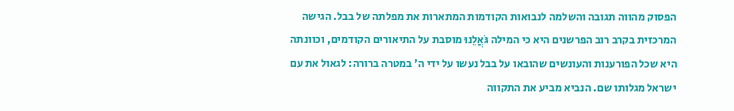הפסוק מהווה תגובה והשלמה לנבואות הקודמות המתארות את מפלתה של בבל. הגישה המרכזית בקרב רוב הפרשנים היא כי המילה גֹּאֲלֵנוּ מוסבת על התיאורים הקודמים, וכוונתה היא שכל הפורענות והעונשים שהובאו על בבל נעשו על ידי ה' במטרה ברורה: לגאול את עם ישראל מגלותו שם. הנביא מביע את התקווה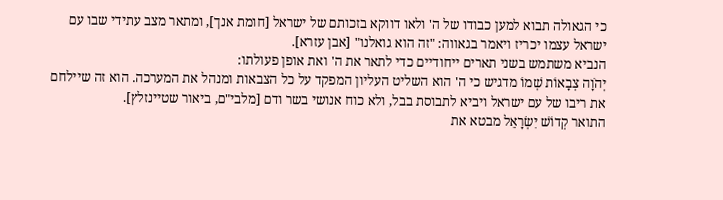כי הגאולה תבוא למען כבודו של ה' ולאו דווקא בזכותם של ישראל [חומת אנך], ומתאר מצב עתידי שבו עם ישראל עצמו יכריז ויאמר בגאווה: "זה הוא גואלנו" [אבן עזרא].
הנביא משתמש בשני תארים ייחודיים כדי לתאר את ה' ואת אופן פעולתו:
יְהֹוָה צְבָאוֹת שְׁמוֹ מדגיש כי ה' הוא השליט העליון המפקד על כל הצבאות ומנהל את המערכה. הוא זה שיילחם את ריבו של עם ישראל ויביא לתבוסת בבל, ולא כוח אנושי בשר ודם [מלבי"ם, ביאור שטיינזלץ].
התואר קְדוֹשׁ יִשְׂרָאֵל מבטא את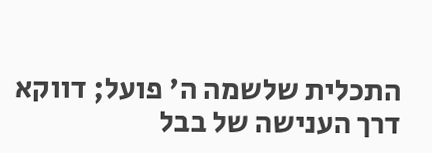התכלית שלשמה ה' פועל; דווקא דרך הענישה של בבל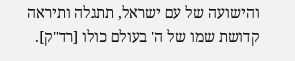והישועה של עם ישראל, תתגלה ותיראה קדושת שמו של ה' בעולם כולו [רד"ק].